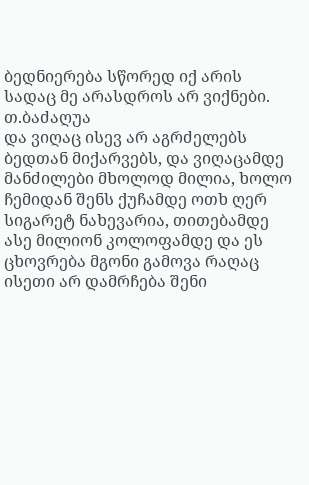ბედნიერება სწორედ იქ არის სადაც მე არასდროს არ ვიქნები. თ.ბაძაღუა
და ვიღაც ისევ არ აგრძელებს ბედთან მიქარვებს, და ვიღაცამდე მანძილები მხოლოდ მილია, ხოლო ჩემიდან შენს ქუჩამდე ოთხ ღერ სიგარეტ ნახევარია, თითებამდე ასე მილიონ კოლოფამდე და ეს ცხოვრება მგონი გამოვა რაღაც ისეთი არ დამრჩება შენი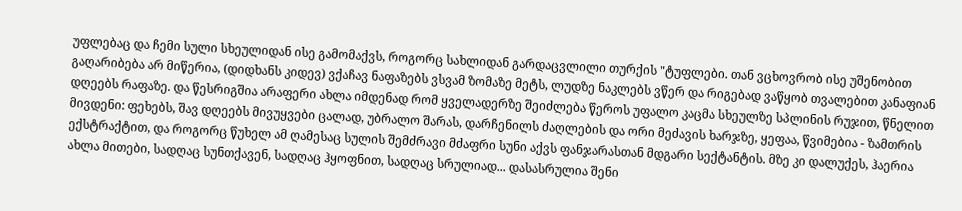უფლებაც და ჩემი სული სხეულიდან ისე გამომაქვს, როგორც სახლიდან გარდაცვლილი თურქის "ტუფლები. თან ვცხოვრობ ისე უშენობით გაღარიბება არ მიწერია, (დიდხანს კიდევ) ვქაჩავ ნაფაზებს ვსვამ ზომაზე მეტს, ლუდზე ნაკლებს ვწერ და რიგებად ვაწყობ თვალებით კანაფიან დღეებს რაფაზე. და წესრიგშია არაფერი ახლა იმდენად რომ ყველადერზე შეიძლება წეროს უფალო კაცმა სხეულზე სპლინის რუჯით, წნელით მივდენი: ფეხებს, შავ დღეებს მივუყვები ცალად, უბრალო შარას, დარჩენილს ძაღლების და ორი მეძავის ხარჯზე, ყეფაა, წვიმებია - ზამთრის ექსტრაქტით, და როგორც წუხელ ამ ღამესაც სულის შემძრავი მძაფრი სუნი აქვს ფანჯარასთან მდგარი სექტანტის. მზე კი დალუქეს, ჰაერია ახლა მითები, სადღაც სუნთქავენ, სადღაც ჰყოფნით, სადღაც სრულიად... დასასრულია შენი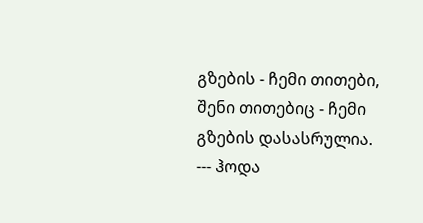გზების - ჩემი თითები, შენი თითებიც - ჩემი გზების დასასრულია. --- ჰოდა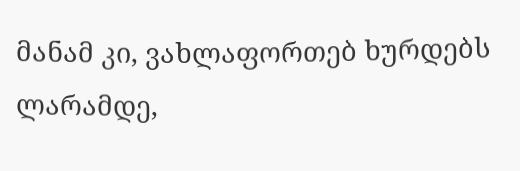მანამ კი, ვახლაფორთებ ხურდებს ლარამდე,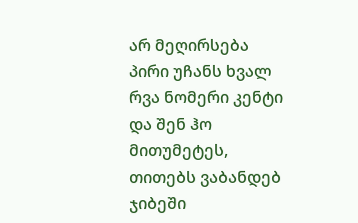არ მეღირსება პირი უჩანს ხვალ რვა ნომერი კენტი და შენ ჰო მითუმეტეს, თითებს ვაბანდებ ჯიბეში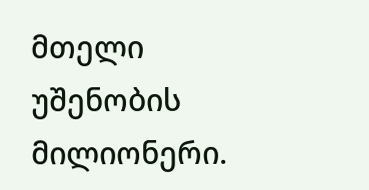მთელი უშენობის მილიონერი.